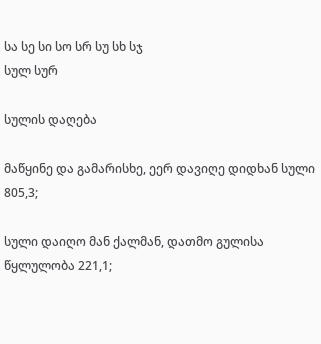სა სე სი სო სრ სუ სხ სჯ
სულ სურ

სულის დაღება

მაწყინე და გამარისხე, ეერ დავიღე დიდხან სული 805,3;

სული დაიღო მან ქალმან, დათმო გულისა წყლულობა 221,1;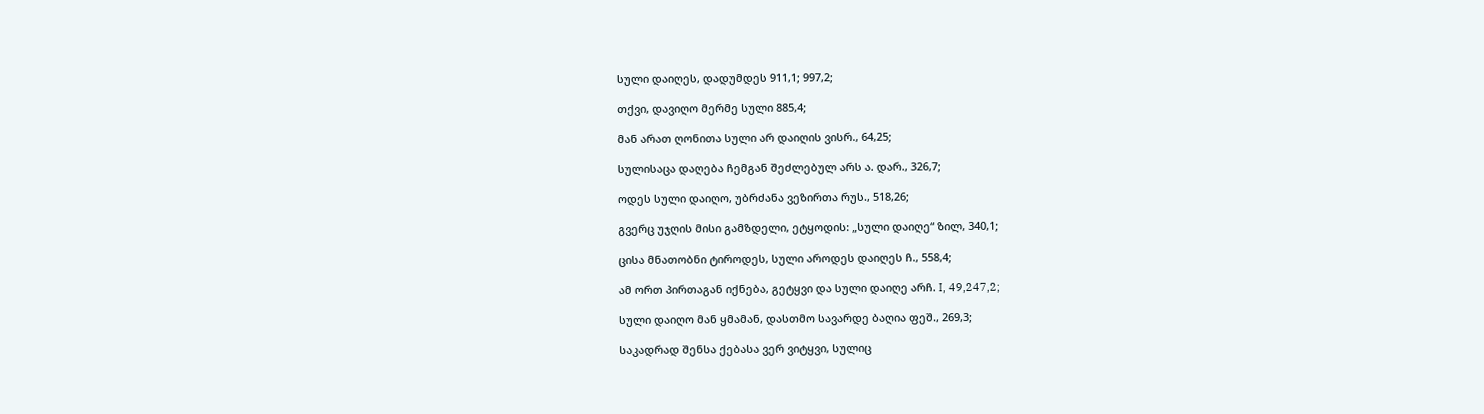სული დაიღეს, დადუმდეს 911,1; 997,2;

თქვი, დავიღო მერმე სული 885,4;

მან არათ ღონითა სული არ დაიღის ვისრ., 64,25;

სულისაცა დაღება ჩემგან შეძლებულ არს ა. დარ., 326,7;

ოდეს სული დაიღო, უბრძანა ვეზირთა რუს., 518,26;

გვერც უჯღის მისი გამზდელი, ეტყოდის: „სული დაიღე“ ზილ, 340,1;

ცისა მნათობნი ტიროდეს, სული აროდეს დაიღეს ჩ., 558,4;

ამ ორთ პირთაგან იქნება, გეტყვი და სული დაიღე არჩ. I, 49,247,2;

სული დაიღო მან ყმამან, დასთმო სავარდე ბაღია ფეშ., 269,3;

საკადრად შენსა ქებასა ვერ ვიტყვი, სულიც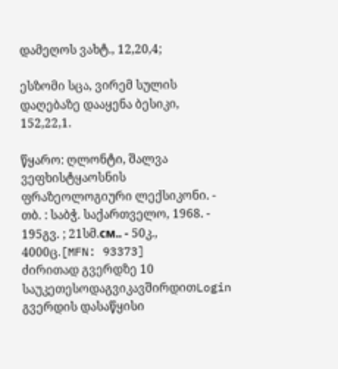დამეღოს ვახტ., 12,20,4;

ესზომი სცა, ვირემ სულის დაღებაზე დააყენა ბესიკი, 152,22,1.

წყარო: ღლონტი, შალვა ვეფხისტყაოსნის ფრაზეოლოგიური ლექსიკონი. - თბ. : საბჭ. საქართველო, 1968. - 195გვ. ; 21სმ.см.. - 50კ., 4000ც.[MFN: 93373]
ძირითად გვერდზე 10 საუკეთესოდაგვიკავშირდითLogin გვერდის დასაწყისი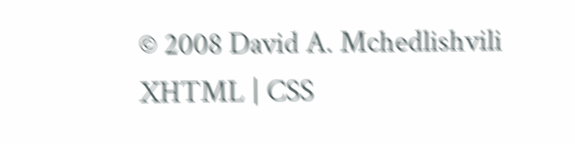© 2008 David A. Mchedlishvili XHTML | CSS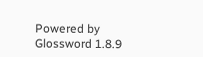Powered by Glossword 1.8.9